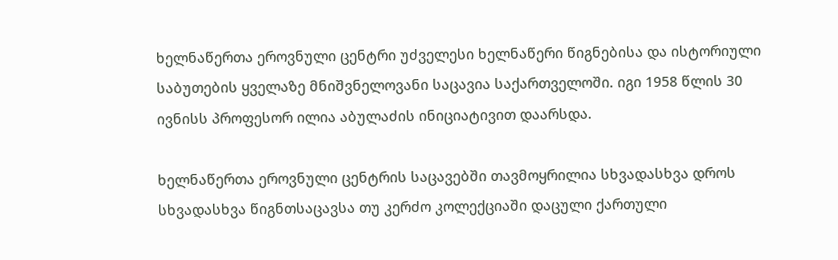ხელნაწერთა ეროვნული ცენტრი უძველესი ხელნაწერი წიგნებისა და ისტორიული საბუთების ყველაზე მნიშვნელოვანი საცავია საქართველოში. იგი 1958 წლის 30 ივნისს პროფესორ ილია აბულაძის ინიციატივით დაარსდა.

ხელნაწერთა ეროვნული ცენტრის საცავებში თავმოყრილია სხვადასხვა დროს სხვადასხვა წიგნთსაცავსა თუ კერძო კოლექციაში დაცული ქართული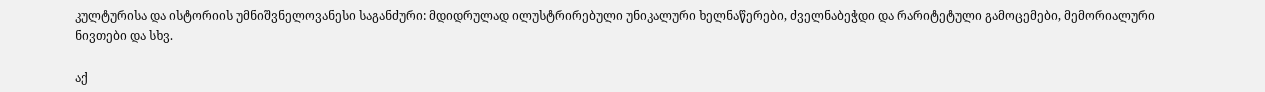კულტურისა და ისტორიის უმნიშვნელოვანესი საგანძური: მდიდრულად ილუსტრირებული უნიკალური ხელნაწერები, ძველნაბეჭდი და რარიტეტული გამოცემები, მემორიალური ნივთები და სხვ.

აქ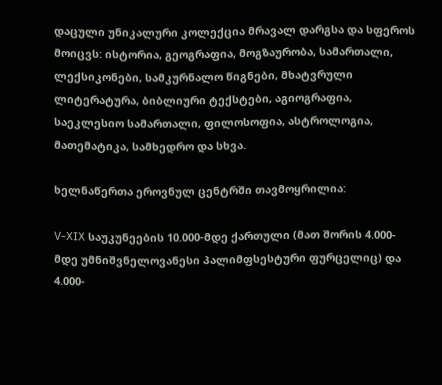დაცული უნიკალური კოლექცია მრავალ დარგსა და სფეროს მოიცვს: ისტორია, გეოგრაფია, მოგზაურობა, სამართალი, ლექსიკონები, სამკურნალო წიგნები, მხატვრული ლიტერატურა, ბიბლიური ტექსტები, აგიოგრაფია, საეკლესიო სამართალი, ფილოსოფია, ასტროლოგია, მათემატიკა, სამხედრო და სხვა.

ხელნაწერთა ეროვნულ ცენტრში თავმოყრილია:

V-XIX საუკუნეების 10.000-მდე ქართული (მათ შორის 4.000-მდე უმნიშვნელოვანესი პალიმფსესტური ფურცელიც) და 4.000-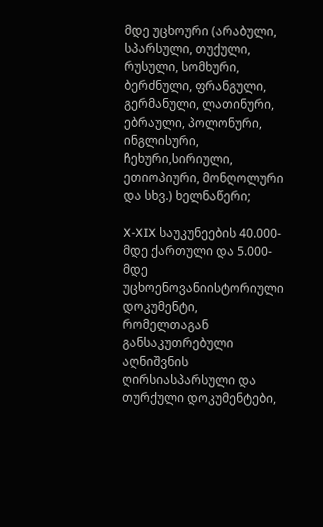მდე უცხოური (არაბული, სპარსული, თუქული, რუსული, სომხური, ბერძნული, ფრანგული, გერმანული, ლათინური, ებრაული, პოლონური, ინგლისური, ჩეხური,სირიული, ეთიოპიური, მონღოლური და სხვ.) ხელნაწერი;

X-XIX საუკუნეების 40.000-მდე ქართული და 5.000-მდე უცხოენოვანიისტორიული დოკუმენტი, რომელთაგან განსაკუთრებული აღნიშვნის ღირსიასპარსული და თურქული დოკუმენტები,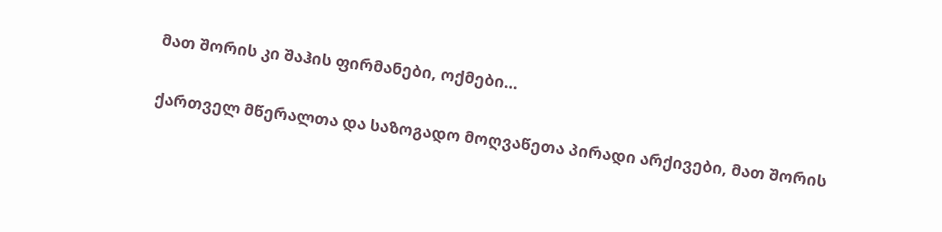მათ შორის კი შაჰის ფირმანები, ოქმები…

ქართველ მწერალთა და საზოგადო მოღვაწეთა პირადი არქივები, მათ შორის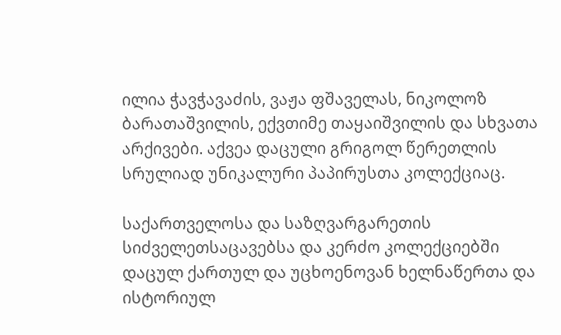ილია ჭავჭავაძის, ვაჟა ფშაველას, ნიკოლოზ ბარათაშვილის, ექვთიმე თაყაიშვილის და სხვათა არქივები. აქვეა დაცული გრიგოლ წერეთლის სრულიად უნიკალური პაპირუსთა კოლექციაც.

საქართველოსა და საზღვარგარეთის სიძველეთსაცავებსა და კერძო კოლექციებში დაცულ ქართულ და უცხოენოვან ხელნაწერთა და ისტორიულ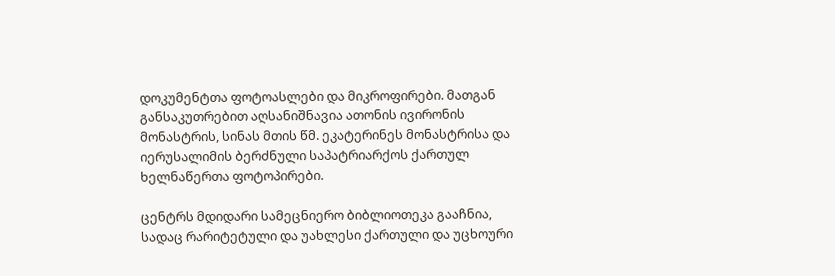დოკუმენტთა ფოტოასლები და მიკროფირები. მათგან განსაკუთრებით აღსანიშნავია ათონის ივირონის მონასტრის, სინას მთის წმ. ეკატერინეს მონასტრისა და იერუსალიმის ბერძნული საპატრიარქოს ქართულ ხელნაწერთა ფოტოპირები.

ცენტრს მდიდარი სამეცნიერო ბიბლიოთეკა გააჩნია, სადაც რარიტეტული და უახლესი ქართული და უცხოური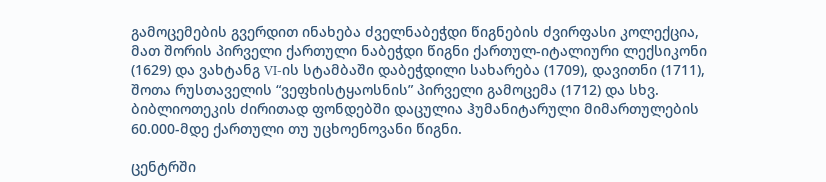გამოცემების გვერდით ინახება ძველნაბეჭდი წიგნების ძვირფასი კოლექცია, მათ შორის პირველი ქართული ნაბეჭდი წიგნი ქართულ-იტალიური ლექსიკონი (1629) და ვახტანგ VI-ის სტამბაში დაბეჭდილი სახარება (1709), დავითნი (1711), შოთა რუსთაველის “ვეფხისტყაოსნის” პირველი გამოცემა (1712) და სხვ. ბიბლიოთეკის ძირითად ფონდებში დაცულია ჰუმანიტარული მიმართულების 60.000-მდე ქართული თუ უცხოენოვანი წიგნი.

ცენტრში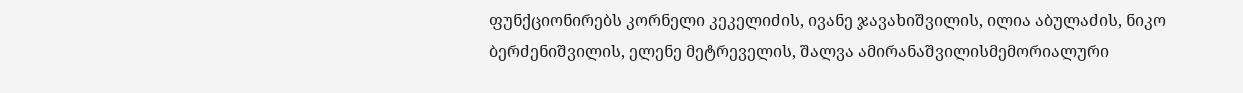ფუნქციონირებს კორნელი კეკელიძის, ივანე ჯავახიშვილის, ილია აბულაძის, ნიკო ბერძენიშვილის, ელენე მეტრეველის, შალვა ამირანაშვილისმემორიალური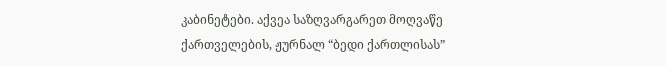კაბინეტები. აქვეა საზღვარგარეთ მოღვაწე ქართველების, ჟურნალ “ბედი ქართლისას”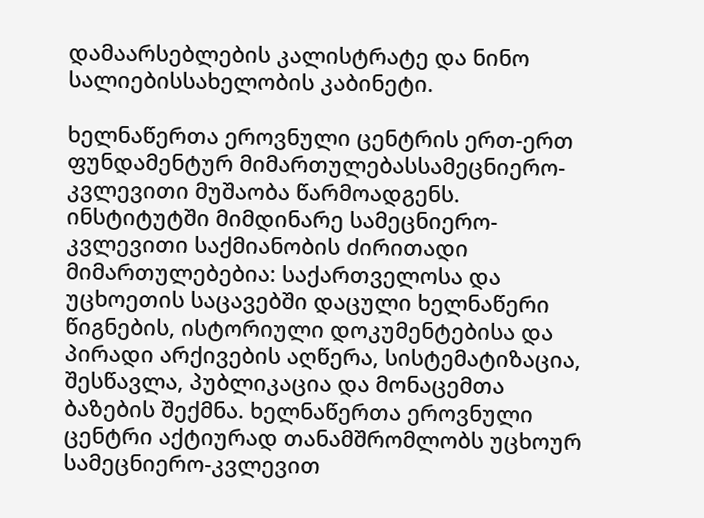დამაარსებლების კალისტრატე და ნინო სალიებისსახელობის კაბინეტი.

ხელნაწერთა ეროვნული ცენტრის ერთ-ერთ ფუნდამენტურ მიმართულებასსამეცნიერო-კვლევითი მუშაობა წარმოადგენს. ინსტიტუტში მიმდინარე სამეცნიერო-კვლევითი საქმიანობის ძირითადი მიმართულებებია: საქართველოსა და უცხოეთის საცავებში დაცული ხელნაწერი წიგნების, ისტორიული დოკუმენტებისა და პირადი არქივების აღწერა, სისტემატიზაცია, შესწავლა, პუბლიკაცია და მონაცემთა ბაზების შექმნა. ხელნაწერთა ეროვნული ცენტრი აქტიურად თანამშრომლობს უცხოურ სამეცნიერო-კვლევით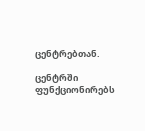ცენტრებთან.

ცენტრში ფუნქციონირებს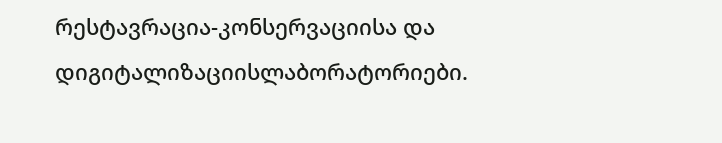რესტავრაცია-კონსერვაციისა და დიგიტალიზაციისლაბორატორიები.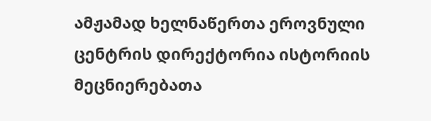ამჟამად ხელნაწერთა ეროვნული ცენტრის დირექტორია ისტორიის მეცნიერებათა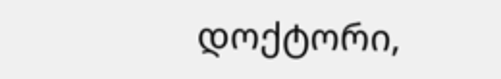დოქტორი,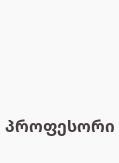პროფესორი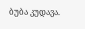ბუბა კუდავა.